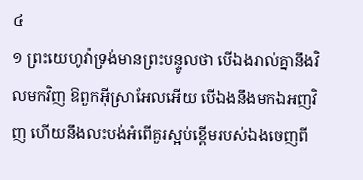៤
១ ព្រះយេហូវ៉ាទ្រង់មានព្រះបន្ទូលថា បើឯងរាល់គ្នានឹងវិលមកវិញ ឱពួកអ៊ីស្រាអែលអើយ បើឯងនឹងមកឯអញវិញ ហើយនឹងលះបង់អំពើគួរស្អប់ខ្ពើមរបស់ឯងចេញពី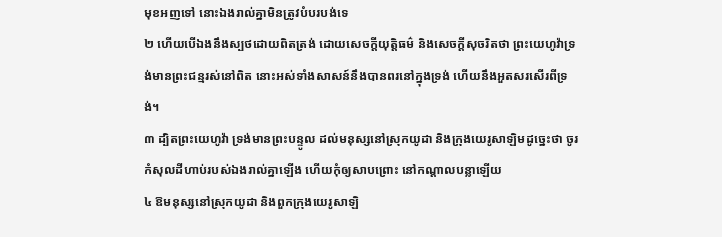មុខអញទៅ នោះឯងរាល់គ្នាមិនត្រូវបំបរបង់ទេ
២ ហើយបើឯងនឹងស្បថដោយពិតត្រង់ ដោយសេចក្តីយុត្តិធម៌ និងសេចក្តីសុចរិតថា ព្រះយេហូវ៉ាទ្រង់មានព្រះជន្មរស់នៅពិត នោះអស់ទាំងសាសន៍នឹងបានពរនៅក្នុងទ្រង់ ហើយនឹងអួតសរសើរពីទ្រង់។
៣ ដ្បិតព្រះយេហូវ៉ា ទ្រង់មានព្រះបន្ទូល ដល់មនុស្សនៅស្រុកយូដា និងក្រុងយេរូសាឡិមដូច្នេះថា ចូរកំសុលដីហាប់របស់ឯងរាល់គ្នាឡើង ហើយកុំឲ្យសាបព្រោះ នៅកណ្តាលបន្លាឡើយ
៤ ឱមនុស្សនៅស្រុកយូដា និងពួកក្រុងយេរូសាឡិ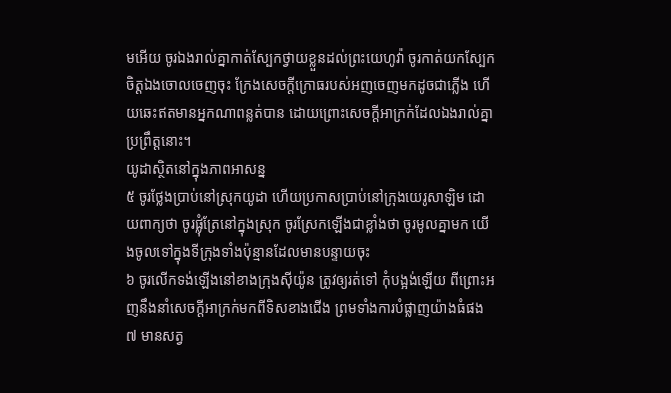មអើយ ចូរឯងរាល់គ្នាកាត់ស្បែកថ្វាយខ្លួនដល់ព្រះយេហូវ៉ា ចូរកាត់យកស្បែកចិត្តឯងចោលចេញចុះ ក្រែងសេចក្តីក្រោធរបស់អញចេញមកដូចជាភ្លើង ហើយឆេះឥតមានអ្នកណាពន្លត់បាន ដោយព្រោះសេចក្តីអាក្រក់ដែលឯងរាល់គ្នាប្រព្រឹត្តនោះ។
យូដាស្ថិតនៅក្នុងភាពអាសន្ន
៥ ចូរថ្លែងប្រាប់នៅស្រុកយូដា ហើយប្រកាសប្រាប់នៅក្រុងយេរូសាឡិម ដោយពាក្យថា ចូរផ្លុំត្រែនៅក្នុងស្រុក ចូរស្រែកឡើងជាខ្លាំងថា ចូរមូលគ្នាមក យើងចូលទៅក្នុងទីក្រុងទាំងប៉ុន្មានដែលមានបន្ទាយចុះ
៦ ចូរលើកទង់ឡើងនៅខាងក្រុងស៊ីយ៉ូន ត្រូវឲ្យរត់ទៅ កុំបង្អង់ឡើយ ពីព្រោះអញនឹងនាំសេចក្តីអាក្រក់មកពីទិសខាងជើង ព្រមទាំងការបំផ្លាញយ៉ាងធំផង
៧ មានសត្វ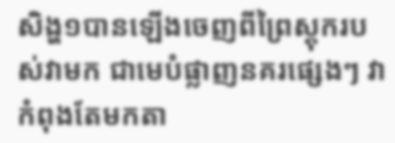សិង្ហ១បានឡើងចេញពីព្រៃស្តុករបស់វាមក ជាមេបំផ្លាញនគរផ្សេងៗ វាកំពុងតែមកតា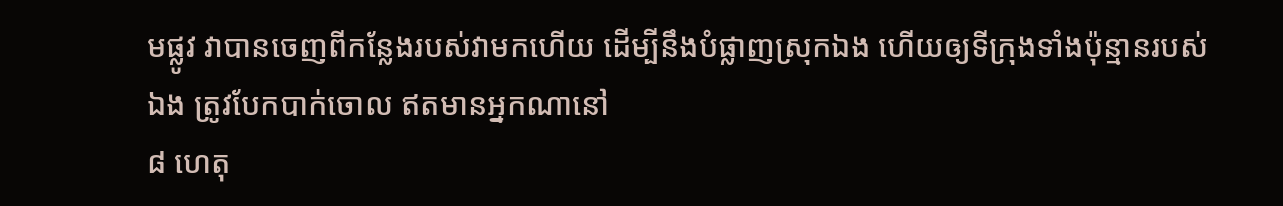មផ្លូវ វាបានចេញពីកន្លែងរបស់វាមកហើយ ដើម្បីនឹងបំផ្លាញស្រុកឯង ហើយឲ្យទីក្រុងទាំងប៉ុន្មានរបស់ឯង ត្រូវបែកបាក់ចោល ឥតមានអ្នកណានៅ
៨ ហេតុ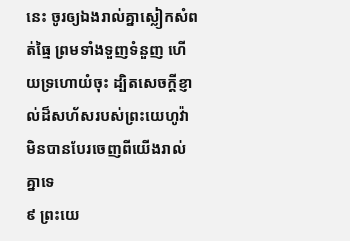នេះ ចូរឲ្យឯងរាល់គ្នាស្លៀកសំពត់ធ្មៃ ព្រមទាំងទួញទំនួញ ហើយទ្រហោយំចុះ ដ្បិតសេចក្តីខ្ញាល់ដ៏សហ័សរបស់ព្រះយេហូវ៉ា មិនបានបែរចេញពីយើងរាល់គ្នាទេ
៩ ព្រះយេ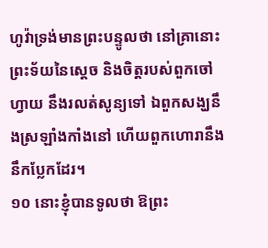ហូវ៉ាទ្រង់មានព្រះបន្ទូលថា នៅគ្រានោះព្រះទ័យនៃស្តេច និងចិត្តរបស់ពួកចៅហ្វាយ នឹងរលត់សូន្យទៅ ឯពួកសង្ឃនឹងស្រឡាំងកាំងនៅ ហើយពួកហោរានឹងនឹកប្លែកដែរ។
១០ នោះខ្ញុំបានទូលថា ឱព្រះ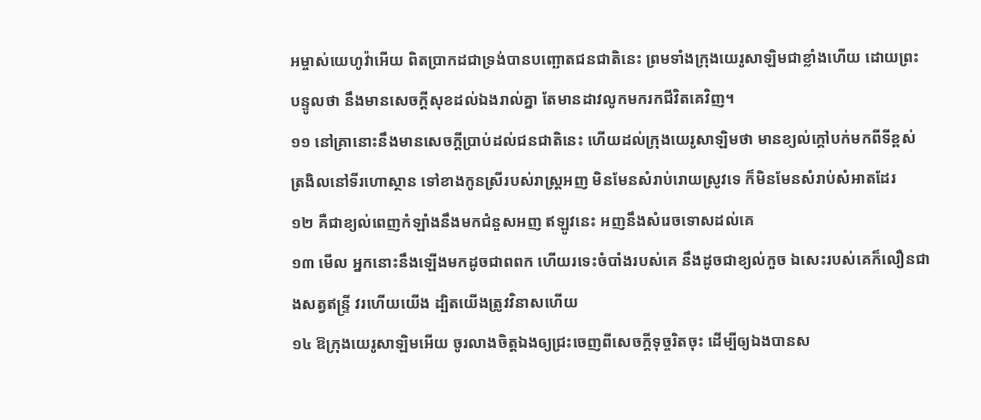អម្ចាស់យេហូវ៉ាអើយ ពិតប្រាកដជាទ្រង់បានបញ្ឆោតជនជាតិនេះ ព្រមទាំងក្រុងយេរូសាឡិមជាខ្លាំងហើយ ដោយព្រះបន្ទូលថា នឹងមានសេចក្តីសុខដល់ឯងរាល់គ្នា តែមានដាវលូកមករកជីវិតគេវិញ។
១១ នៅគ្រានោះនឹងមានសេចក្តីប្រាប់ដល់ជនជាតិនេះ ហើយដល់ក្រុងយេរូសាឡិមថា មានខ្យល់ក្តៅបក់មកពីទីខ្ពស់ត្រងិលនៅទីរហោស្ថាន ទៅខាងកូនស្រីរបស់រាស្ត្រអញ មិនមែនសំរាប់រោយស្រូវទេ ក៏មិនមែនសំរាប់សំអាតដែរ
១២ គឺជាខ្យល់ពេញកំឡាំងនឹងមកជំនួសអញ ឥឡូវនេះ អញនឹងសំរេចទោសដល់គេ
១៣ មើល អ្នកនោះនឹងឡើងមកដូចជាពពក ហើយរទេះចំបាំងរបស់គេ នឹងដូចជាខ្យល់កួច ឯសេះរបស់គេក៏លឿនជាងសត្វឥន្ទ្រី វរហើយយើង ដ្បិតយើងត្រូវវិនាសហើយ
១៤ ឱក្រុងយេរូសាឡិមអើយ ចូរលាងចិត្តឯងឲ្យជ្រះចេញពីសេចក្តីទុច្ចរិតចុះ ដើម្បីឲ្យឯងបានស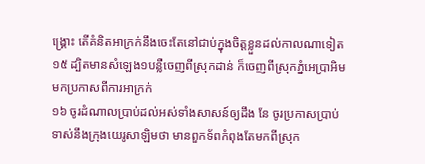ង្គ្រោះ តើគំនិតអាក្រក់នឹងចេះតែនៅជាប់ក្នុងចិត្តខ្លួនដល់កាលណាទៀត
១៥ ដ្បិតមានសំឡេង១បន្លឺចេញពីស្រុកដាន់ ក៏ចេញពីស្រុកភ្នំអេប្រាអិមមកប្រកាសពីការអាក្រក់
១៦ ចូរដំណាលប្រាប់ដល់អស់ទាំងសាសន៍ឲ្យដឹង នែ ចូរប្រកាសប្រាប់ទាស់នឹងក្រុងយេរូសាឡិមថា មានពួកទ័ពកំពុងតែមកពីស្រុក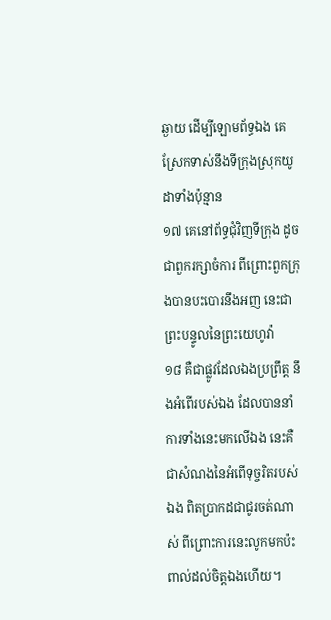ឆ្ងាយ ដើម្បីឡោមព័ទ្ធឯង គេស្រែកទាស់នឹងទីក្រុងស្រុកយូដាទាំងប៉ុន្មាន
១៧ គេនៅព័ទ្ធជុំវិញទីក្រុង ដូចជាពួករក្សាចំការ ពីព្រោះពួកក្រុងបានបះបោរនឹងអញ នេះជាព្រះបន្ទូលនៃព្រះយេហូវ៉ា
១៨ គឺជាផ្លូវដែលឯងប្រព្រឹត្ត នឹងអំពើរបស់ឯង ដែលបាននាំការទាំងនេះមកលើឯង នេះគឺជាសំណងនៃអំពើទុច្ចរិតរបស់ឯង ពិតប្រាកដជាជូរចត់ណាស់ ពីព្រោះការនេះលូកមកប៉ះពាល់ដល់ចិត្តឯងហើយ។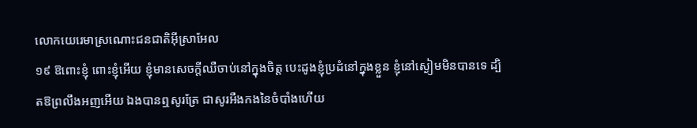លោកយេរេមាស្រណោះជនជាតិអ៊ីស្រាអែល
១៩ ឱពោះខ្ញុំ ពោះខ្ញុំអើយ ខ្ញុំមានសេចក្តីឈឺចាប់នៅក្នុងចិត្ត បេះដូងខ្ញុំប្រដំនៅក្នុងខ្លួន ខ្ញុំនៅស្ងៀមមិនបានទេ ដ្បិតឱព្រលឹងអញអើយ ឯងបានឮសូរត្រែ ជាសូរអឺងកងនៃចំបាំងហើយ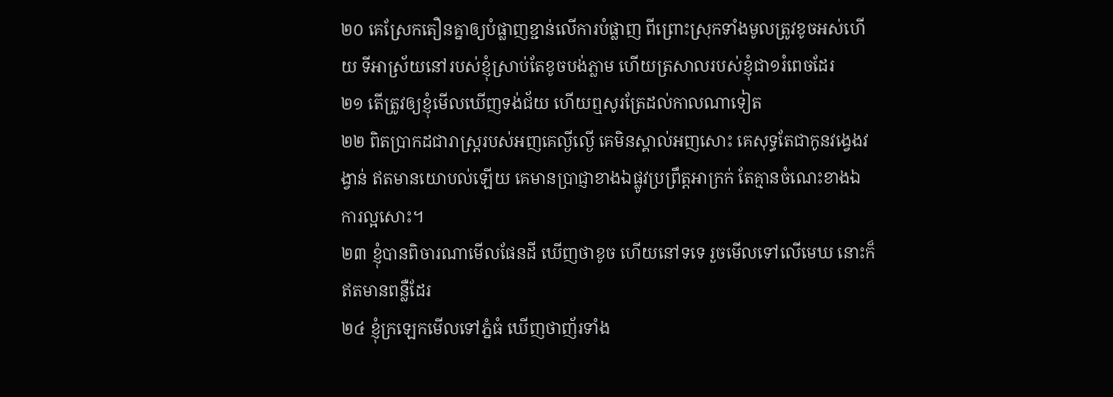២០ គេស្រែកតឿនគ្នាឲ្យបំផ្លាញខ្ជាន់លើការបំផ្លាញ ពីព្រោះស្រុកទាំងមូលត្រូវខូចអស់ហើយ ទីអាស្រ័យនៅរបស់ខ្ញុំស្រាប់តែខូចបង់ភ្លាម ហើយត្រសាលរបស់ខ្ញុំជា១រំពេចដែរ
២១ តើត្រូវឲ្យខ្ញុំមើលឃើញទង់ជ័យ ហើយឮសូរត្រែដល់កាលណាទៀត
២២ ពិតប្រាកដជារាស្ត្ររបស់អញគេល្ងីល្ងើ គេមិនស្គាល់អញសោះ គេសុទ្ធតែជាកូនវង្វេងវង្វាន់ ឥតមានយោបល់ឡើយ គេមានប្រាជ្ញាខាងឯផ្លូវប្រព្រឹត្តអាក្រក់ តែគ្មានចំណេះខាងឯការល្អសោះ។
២៣ ខ្ញុំបានពិចារណាមើលផែនដី ឃើញថាខូច ហើយនៅទទេ រួចមើលទៅលើមេឃ នោះក៏ឥតមានពន្លឺដែរ
២៤ ខ្ញុំក្រឡេកមើលទៅភ្នំធំ ឃើញថាញ័រទាំង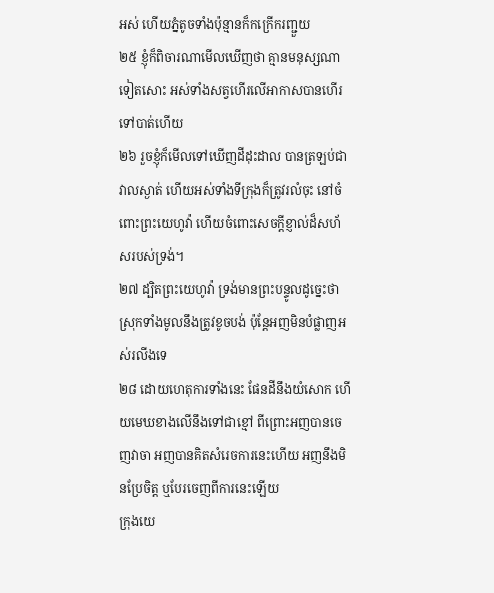អស់ ហើយភ្នំតូចទាំងប៉ុន្មានក៏កក្រើករញ្ជួយ
២៥ ខ្ញុំក៏ពិចារណាមើលឃើញថា គ្មានមនុស្សណាទៀតសោះ អស់ទាំងសត្វហើរលើអាកាសបានហើរទៅបាត់ហើយ
២៦ រួចខ្ញុំក៏មើលទៅឃើញដីដុះដាល បានត្រឡប់ជាវាលស្ងាត់ ហើយអស់ទាំងទីក្រុងក៏ត្រូវរលំចុះ នៅចំពោះព្រះយេហូវ៉ា ហើយចំពោះសេចក្តីខ្ញាល់ដ៏សហ័សរបស់ទ្រង់។
២៧ ដ្បិតព្រះយេហូវ៉ា ទ្រង់មានព្រះបន្ទូលដូច្នេះថា ស្រុកទាំងមូលនឹងត្រូវខូចបង់ ប៉ុន្តែអញមិនបំផ្លាញអស់រលីងទេ
២៨ ដោយហេតុការទាំងនេះ ផែនដីនឹងយំសោក ហើយមេឃខាងលើនឹងទៅជាខ្មៅ ពីព្រោះអញបានចេញវាចា អញបានគិតសំរេចការនេះហើយ អញនឹងមិនប្រែចិត្ត ឬបែរចេញពីការនេះឡើយ
ក្រុងយេ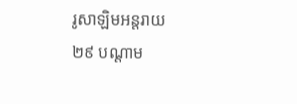រូសាឡិមអន្តរាយ
២៩ បណ្តាម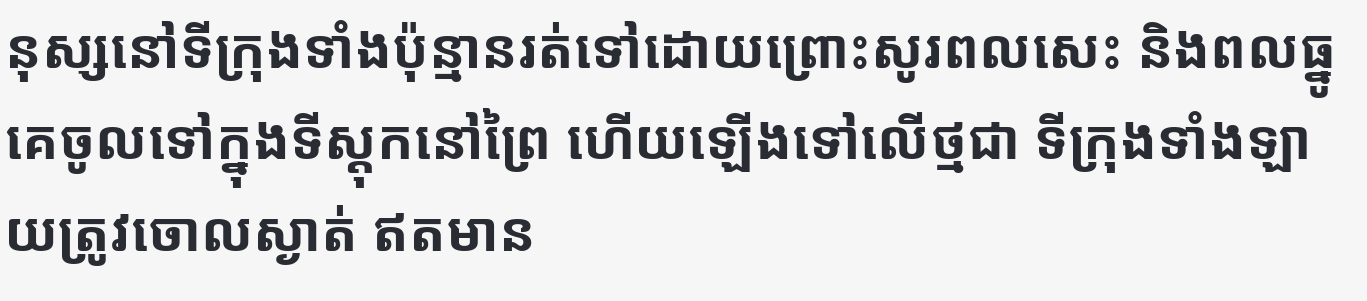នុស្សនៅទីក្រុងទាំងប៉ុន្មានរត់ទៅដោយព្រោះសូរពលសេះ និងពលធ្នូ គេចូលទៅក្នុងទីស្តុកនៅព្រៃ ហើយឡើងទៅលើថ្មជា ទីក្រុងទាំងឡាយត្រូវចោលស្ងាត់ ឥតមាន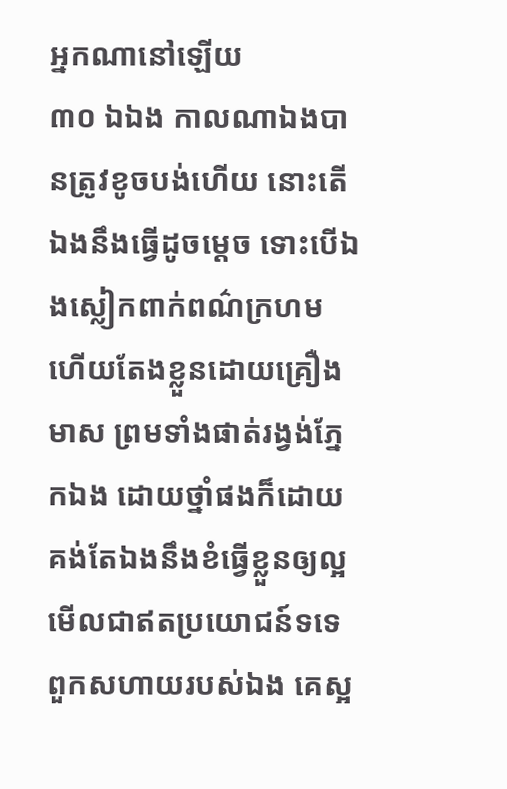អ្នកណានៅឡើយ
៣០ ឯឯង កាលណាឯងបានត្រូវខូចបង់ហើយ នោះតើឯងនឹងធ្វើដូចម្តេច ទោះបើឯងស្លៀកពាក់ពណ៌ក្រហម ហើយតែងខ្លួនដោយគ្រឿងមាស ព្រមទាំងផាត់រង្វង់ភ្នែកឯង ដោយថ្នាំផងក៏ដោយ គង់តែឯងនឹងខំធ្វើខ្លួនឲ្យល្អមើលជាឥតប្រយោជន៍ទទេ ពួកសហាយរបស់ឯង គេស្អ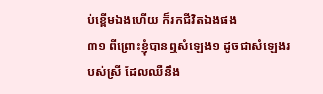ប់ខ្ពើមឯងហើយ ក៏រកជីវិតឯងផង
៣១ ពីព្រោះខ្ញុំបានឮសំឡេង១ ដូចជាសំឡេងរបស់ស្រី ដែលឈឺនឹង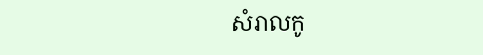សំរាលកូ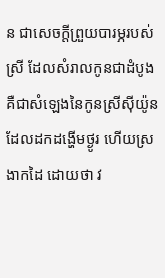ន ជាសេចក្តីព្រួយបារម្ភរបស់ស្រី ដែលសំរាលកូនជាដំបូង គឺជាសំឡេងនៃកូនស្រីស៊ីយ៉ូន ដែលដកដង្ហើមថ្ងូរ ហើយស្រងាកដៃ ដោយថា វ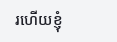រហើយខ្ញុំ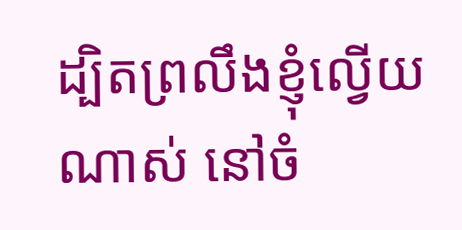ដ្បិតព្រលឹងខ្ញុំល្វើយណាស់ នៅចំ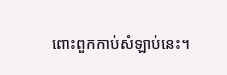ពោះពួកកាប់សំឡាប់នេះ។